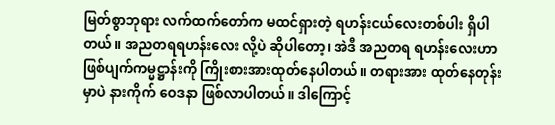မြတ်စွာဘုရား လက်ထက်တော်က မထင်ရှားတဲ့ ရဟန်းငယ်လေးတစ်ပါး ရှိပါတယ်။ အညတရရဟန်းလေး လို့ပဲ ဆိုပါတော့၊ အဲဒီ အညတရ ရဟန်းလေးဟာ ဖြစ်ပျက်ကမ္မဋ္ဌာန်းကို ကြိုးစားအားထုတ်နေပါတယ်။ တရားအား ထုတ်နေတုန်းမှာပဲ နားကိုက် ဝေဒနာ ဖြစ်လာပါတယ်။ ဒါကြောင့်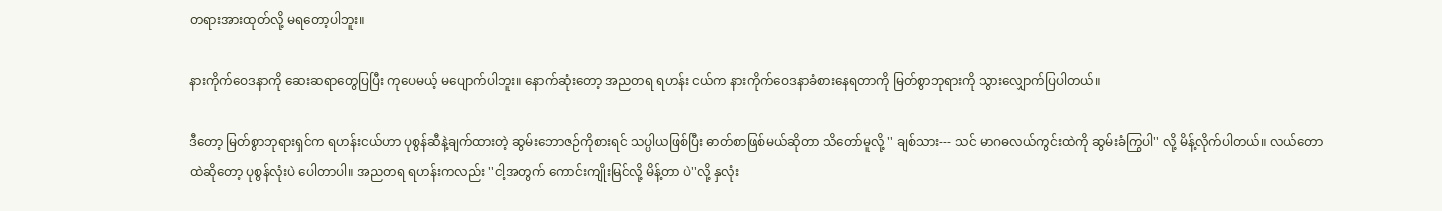တရားအားထုတ်လို့ မရတော့ပါဘူး။

နားကိုက်ဝေဒနာကို ဆေးဆရာတွေပြပြီး ကုပေမယ့် မပျောက်ပါဘူး။ နောက်ဆုံးတော့ အညတရ ရဟန်း ငယ်က နားကိုက်ဝေဒနာခံစားနေရတာကို မြတ်စွာဘုရားကို သွားလျှောက်ပြပါတယ်။

ဒီတော့ မြတ်စွာဘုရားရှင်က ရဟန်းငယ်ဟာ ပုစွန်ဆီနဲ့ချက်ထားတဲ့ ဆွမ်းဘောဇဉ်ကိုစားရင် သပ္ပါယဖြစ်ပြီး ဓာတ်စာဖြစ်မယ်ဆိုတာ သိတော်မူလို့ '' ချစ်သား--- သင် မာဂဓလယ်ကွင်းထဲကို ဆွမ်းခံကြွပါ'' လို့ မိန့်လိုက်ပါတယ်။ လယ်တောထဲဆိုတော့ ပုစွန်လုံးပဲ ပေါတာပါ။ အညတရ ရဟန်းကလည်း ''ငါ့အတွက် ကောင်းကျိုးမြင်လို့ မိန့်တာ ပဲ''လို့ နှလုံး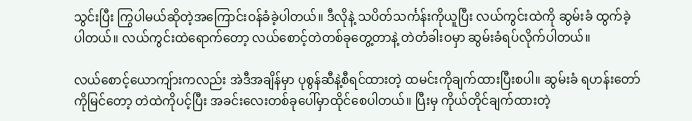သွင်းပြီး ကြွပါမယ်ဆိုတဲ့အကြောင်းဝန်ခံခဲ့ပါတယ်။ ဒီလိုနဲ့ သပိတ်သင်္ကန်းကိုယူပြီး လယ်ကွင်းထဲကို ဆွမ်းခံ ထွက်ခဲ့ပါတယ်။ လယ်ကွင်းထဲရောက်တော့ လယ်စောင့်တဲတစ်ခုတွေ့တာနဲ့ တဲတံခါးဝမှာ ဆွမ်းခံရပ်လိုက်ပါတယ်။

လယ်စောင့်ယောကျ်ားကလည်း အဲဒီအချိန်မှာ ပုစွန်ဆီနဲ့စီရင်ထားတဲ့ ထမင်းကိုချက်ထားပြီးစပါ။ ဆွမ်းခံ ရဟန်းတော်ကိုမြင်တော့ တဲထဲကိုပင့်ပြီး အခင်းလေးတစ်ခုပေါ်မှာထိုင်စေပါတယ်။ ပြီးမှ ကိုယ်တိုင်ချက်ထားတဲ့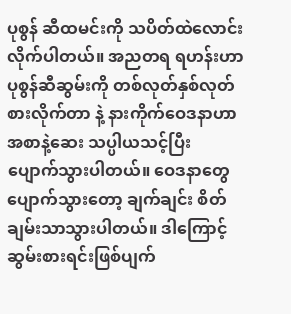ပုစွန် ဆီထမင်းကို သပိတ်ထဲလောင်းလိုက်ပါတယ်။ အညတရ ရဟန်းဟာ ပုစွန်ဆီဆွမ်းကို တစ်လုတ်နှစ်လုတ်စားလိုက်တာ နဲ့ နားကိုက်ဝေဒနာဟာ အစာနဲ့ဆေး သပ္ပါယသင့်ပြီး ပျောက်သွားပါတယ်။ ဝေဒနာတွေပျောက်သွားတော့ ချက်ချင်း စိတ်ချမ်းသာသွားပါတယ်။ ဒါကြောင့် ဆွမ်းစားရင်းဖြစ်ပျက်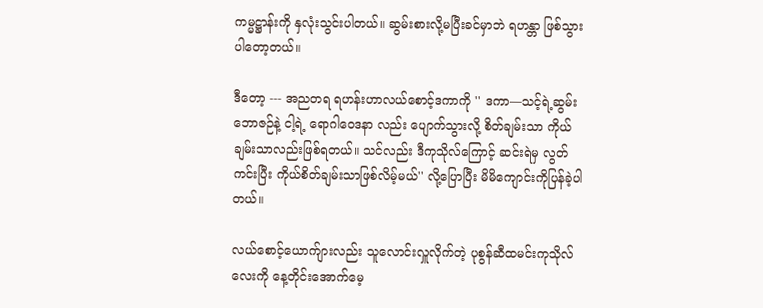ကမ္မဋ္ဌာန်းကို နှလုံးသွင်းပါတယ်။ ဆွမ်းစားလို့မပြီးခင်မှာဘဲ ရဟန္တာ ဖြစ်သွားပါတော့တယ်။

ဒီတော့ --- အညတရ ရဟန်းဟာလယ်စောင့်ဒကာကို '' ဒကာ—သင့်ရဲ့ဆွမ်းဘောဇဉ်နဲ့ ငါ့ရဲ့ ရောဂါဝေဒနာ လည်း ပျောက်သွားလို့ စိတ်ချမ်းသာ ကိုယ်ချမ်းသာလည်းဖြစ်ရတယ်။ သင်လည်း ဒီကုသိုလ်ကြောင့် ဆင်းရဲမှ လွတ် ကင်းပြီး ကိုယ်စိတ်ချမ်းသာဖြစ်လိမ့်မယ်'' လို့ပြောပြီး မိမိကျောင်းကိုပြန်ခဲ့ပါတယ်။

လယ်စောင့်ယောက်ျားလည်း သူလောင်းလှူလိုက်တဲ့ ပုစွန်ဆီထမင်းကုသိုလ်လေးကို နေ့တိုင်းအောက်မေ့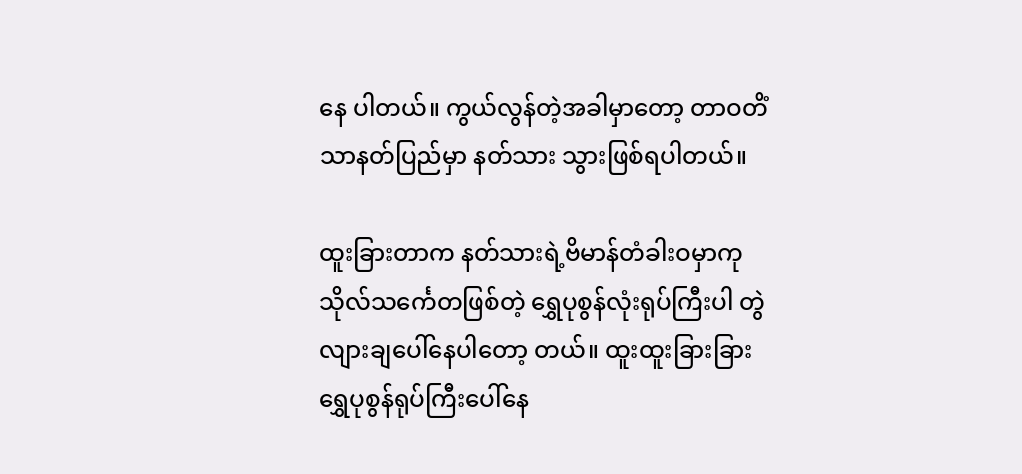နေ ပါတယ်။ ကွယ်လွန်တဲ့အခါမှာတော့ တာဝတိံသာနတ်ပြည်မှာ နတ်သား သွားဖြစ်ရပါတယ်။

ထူးခြားတာက နတ်သားရဲ့ဗိမာန်တံခါးဝမှာကုသိုလ်သင်္ကေတဖြစ်တဲ့ ရွှေပုစွန်လုံးရုပ်ကြီးပါ တွဲလျားချပေါ်နေပါတော့ တယ်။ ထူးထူးခြားခြား ရွှေပုစွန်ရုပ်ကြီးပေါ်နေ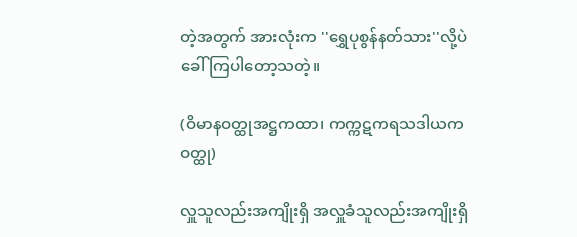တဲ့အတွက် အားလုံးက ''ရွှေပုစွန်နတ်သား''လို့ပဲခေါ်ကြပါတော့သတဲ့။

(ဝိမာနဝတ္ထုအဋ္ဌကထာ၊ ကက္ကဋကရသဒါယကဝတ္ထု)

လှူသူလည်းအကျိုးရှိ အလှူခံသူလည်းအကျိုးရှိ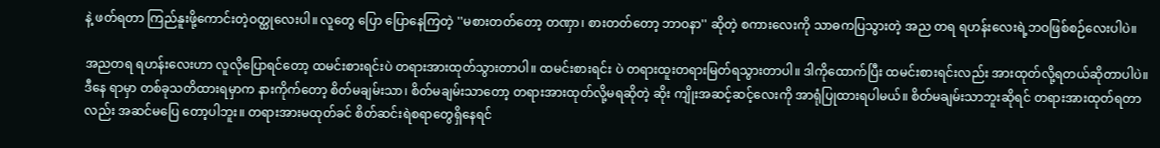နဲ့ ဖတ်ရတာ ကြည်နူးဖို့ကောင်းတဲ့ဝတ္ထုလေးပါ။ လူတွေ ပြော ပြောနေကြတဲ့ ''မစားတတ်တော့ တဏှာ၊ စားတတ်တော့ ဘာဝနာ'' ဆိုတဲ့ စကားလေးကို သာဓကပြသွားတဲ့ အည တရ ရဟန်းလေးရဲ့ဘဝဖြစ်စဉ်လေးပါပဲ။

အညတရ ရဟန်းလေးဟာ လူလိုပြောရင်တော့ ထမင်းစားရင်းပဲ တရားအားထုတ်သွားတာပါ။ ထမင်းစားရင်း ပဲ တရားထူးတရားမြတ်ရသွားတာပါ။ ဒါကိုထောက်ပြီး ထမင်းစားရင်းလည်း အားထုတ်လို့ရတယ်ဆိုတာပါပဲ။ ဒီနေ ရာမှာ တစ်ခုသတိထားရမှာက နားကိုက်တော့ စိတ်မချမ်းသာ၊ စိတ်မချမ်းသာတော့ တရားအားထုတ်လို့မရဆိုတဲ့ ဆိုး ကျိုးအဆင့်ဆင့်လေးကို အာရုံပြုထားရပါမယ်။ စိတ်မချမ်းသာဘူးဆိုရင် တရားအားထုတ်ရတာလည်း အဆင်မပြေ တော့ပါဘူး။ တရားအားမထုတ်ခင် စိတ်ဆင်းရဲစရာတွေရှိနေရင်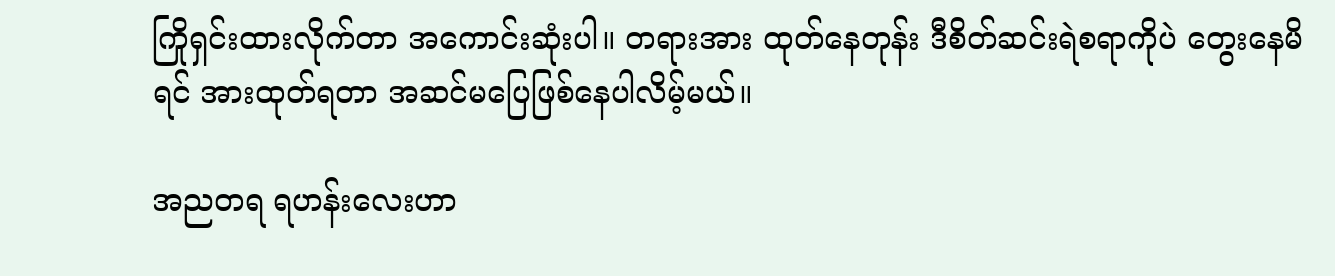ကြိုရှင်းထားလိုက်တာ အကောင်းဆုံးပါ။ တရားအား ထုတ်နေတုန်း ဒီစိတ်ဆင်းရဲစရာကိုပဲ တွေးနေမိရင် အားထုတ်ရတာ အဆင်မပြေဖြစ်နေပါလိမ့်မယ်။

အညတရ ရဟန်းလေးဟာ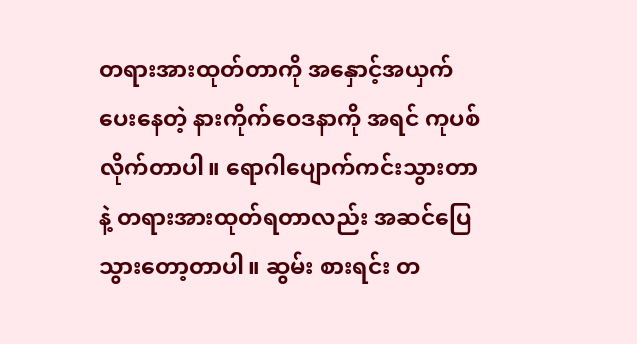တရားအားထုတ်တာကို အနှောင့်အယှက်ပေးနေတဲ့ နားကိုက်ဝေဒနာကို အရင် ကုပစ်လိုက်တာပါ။ ရောဂါပျောက်ကင်းသွားတာနဲ့ တရားအားထုတ်ရတာလည်း အဆင်ပြေသွားတော့တာပါ။ ဆွမ်း စားရင်း တ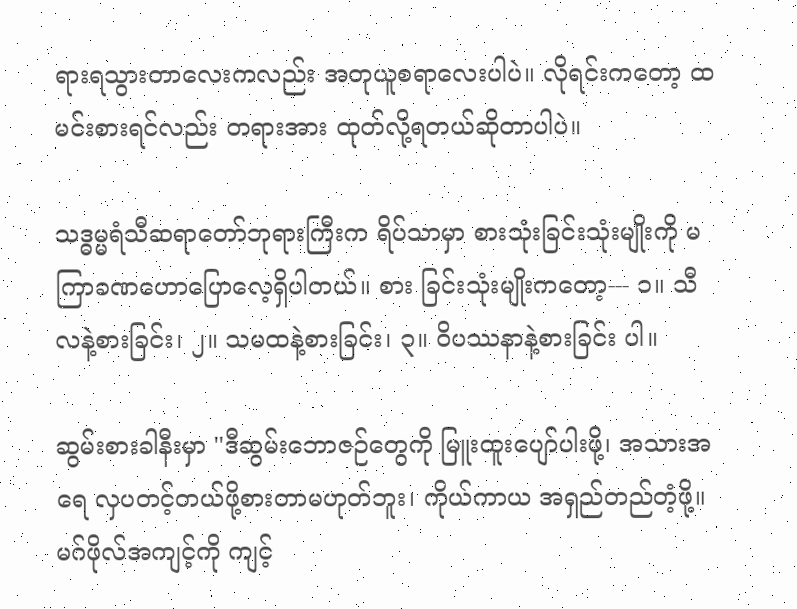ရားရသွားတာလေးကလည်း အတုယူစရာလေးပါပဲ။ လိုရင်းကတော့ ထမင်းစားရင်လည်း တရားအား ထုတ်လို့ရတယ်ဆိုတာပါပဲ။

သဒ္ဓမ္မရံသီဆရာတော်ဘုရားကြီးက ရိပ်သာမှာ စားသုံးခြင်းသုံးမျိုးကို မကြာခဏဟောပြောလေ့ရှိပါတယ်။ စား ခြင်းသုံးမျိုးကတော့--- ၁။ သီလနဲ့စားခြင်း၊ ၂။ သမထနဲ့စားခြင်း၊ ၃။ ဝိပဿနာနဲ့စားခြင်း ပါ။

ဆွမ်းစားခါနီးမှာ ''ဒီဆွမ်းဘောဇဉ်တွေကို မြူးထူးပျော်ပါးဖို့၊ အသားအရေ လှပတင့်တယ်ဖို့စားတာမဟုတ်ဘူး၊ ကိုယ်ကာယ အရှည်တည်တံ့ဖို့။ မဂ်ဖိုလ်အကျင့်ကို ကျင့်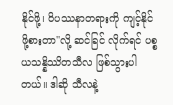နိုင်ဖို့၊ ဝိပဿနာတရားကို ကျင့်နိုင်ဖို့စားတာ''လို့ ဆင်ခြင် လိုက်ရင် ပစ္စယသန္နိဿိတသီလ ဖြစ်သွားပါတယ်။ ဒါဆို သီလနဲ့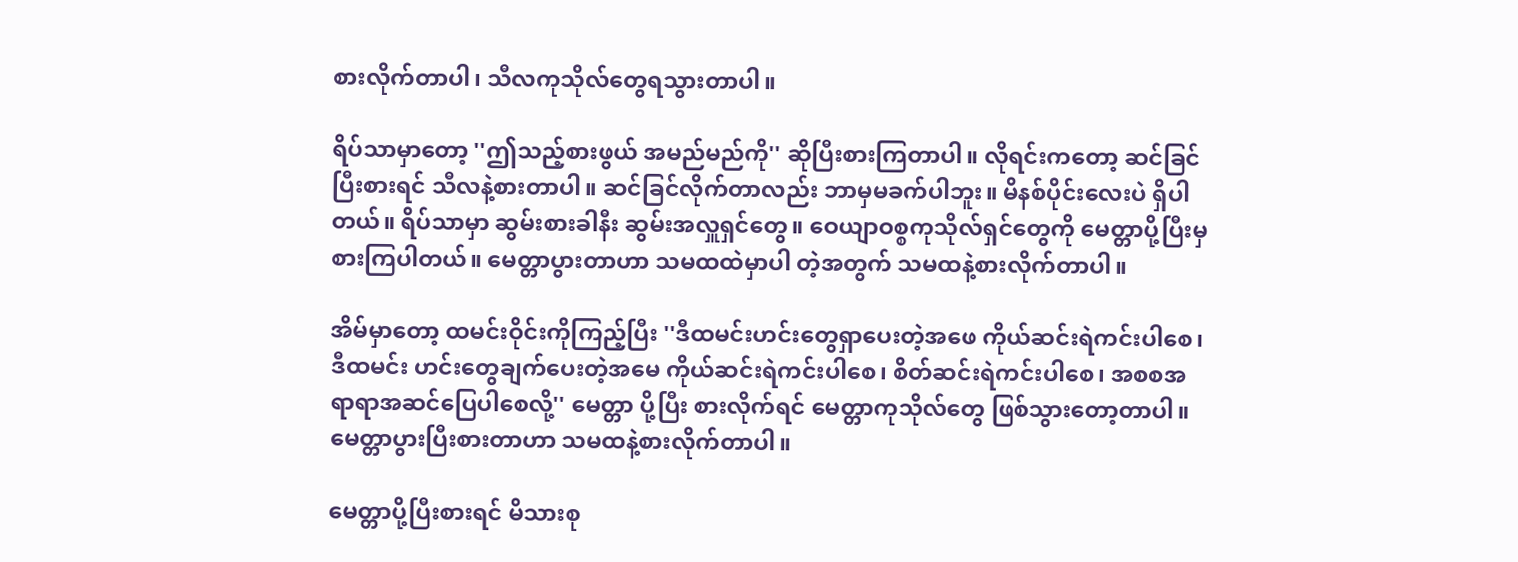စားလိုက်တာပါ၊ သီလကုသိုလ်တွေရသွားတာပါ။

ရိပ်သာမှာတော့ ''ဤသည့်စားဖွယ် အမည်မည်ကို'' ဆိုပြီးစားကြတာပါ။ လိုရင်းကတော့ ဆင်ခြင်ပြီးစားရင် သီလနဲ့စားတာပါ။ ဆင်ခြင်လိုက်တာလည်း ဘာမှမခက်ပါဘူး။ မိနစ်ပိုင်းလေးပဲ ရှိပါတယ်။ ရိပ်သာမှာ ဆွမ်းစားခါနီး ဆွမ်းအလှူရှင်တွေ။ ဝေယျာဝစ္စကုသိုလ်ရှင်တွေကို မေတ္တာပို့ပြီးမှစားကြပါတယ်။ မေတ္တာပွားတာဟာ သမထထဲမှာပါ တဲ့အတွက် သမထနဲ့စားလိုက်တာပါ။

အိမ်မှာတော့ ထမင်းဝိုင်းကိုကြည့်ပြီး ''ဒီထမင်းဟင်းတွေရှာပေးတဲ့အဖေ ကိုယ်ဆင်းရဲကင်းပါစေ၊ ဒီထမင်း ဟင်းတွေချက်ပေးတဲ့အမေ ကိုယ်ဆင်းရဲကင်းပါစေ၊ စိတ်ဆင်းရဲကင်းပါစေ၊ အစစအရာရာအဆင်ပြေပါစေလို့'' မေတ္တာ ပို့ပြီး စားလိုက်ရင် မေတ္တာကုသိုလ်တွေ ဖြစ်သွားတော့တာပါ။ မေတ္တာပွားပြီးစားတာဟာ သမထနဲ့စားလိုက်တာပါ။

မေတ္တာပို့ပြီးစားရင် မိသားစု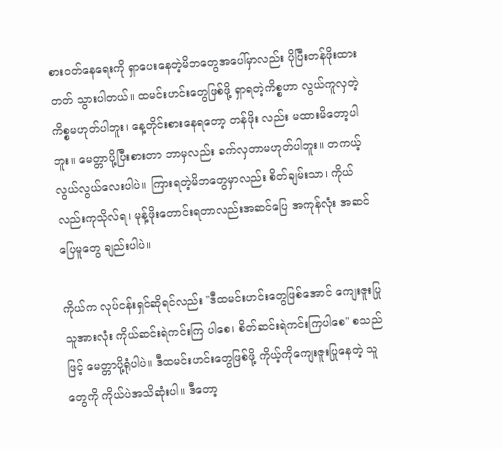စားဝတ်နေရေးကို ရှာပေးနေတဲ့မိဘတွေအပေါ်မှာလည်း ပိုပြီးတန်ဖိုးထားတတ် သွားပါတယ်။ ထမင်းဟင်းတွေဖြစ်ဖို့ ရှာရတဲ့ကိစ္စဟာ လွယ်ကူလှတဲ့ကိစ္စမဟုတ်ပါဘူး၊ နေ့တိုင်းစားနေရတော့ တန်ဖိုး လည်း မထားမိတော့ပါဘူး။ မေတ္တာပို့ပြီးစားတာ ဘာမှလည်း ခက်လှတာမဟုတ်ပါဘူး။ တကယ့်လွယ်လွယ်လေးပါပဲ။ ကြားရတဲ့မိဘတွေမှာလည်း စိတ်ချမ်းသာ၊ ကိုယ်လည်းကုသိုလ်ရ၊ မုန့်ဖိုးတောင်းရတာလည်းအဆင်ပြေ အကုန်လုံး အဆင်ပြေမူတွေ ချည်းပါပဲ။

ကိုယ်က လုပ်ငန်းရှင်ဆိုရင်လည်း ''ဒီထမင်းဟင်းတွေဖြစ်အောင် ကျေးဇူးပြုသူအားလုံး ကိုယ်ဆင်းရဲကင်းကြ ပါစေ၊ စိတ်ဆင်းရဲကင်းကြပါစေ'' စသည်ဖြင့် မေတ္တာပို့ရုံပါပဲ။ ဒီထမင်းဟင်းတွေဖြစ်ဖို့ ကိုယ့်ကိုကျေးဇူးပြုနေတဲ့ သူ တွေကို ကိုယ်ပဲအသိဆုံးပါ။ ဒီတော့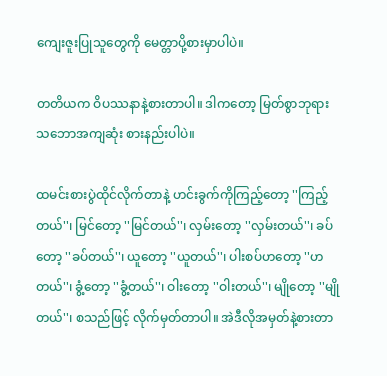ကျေးဇူးပြုသူတွေကို မေတ္တာပို့စားမှာပါပဲ။

တတိယက ဝိပဿနာနဲ့စားတာပါ။ ဒါကတော့ မြတ်စွာဘုရား သဘောအကျဆုံး စားနည်းပါပဲ။

ထမင်းစားပွဲထိုင်လိုက်တာနဲ့ ဟင်းခွက်ကိုကြည့်တော့ ''ကြည့်တယ်''၊ မြင်တော့ ''မြင်တယ်''၊ လှမ်းတော့ ''လှမ်းတယ်''၊ ခပ်တော့ ''ခပ်တယ်''၊ ယူတော့ ''ယူတယ်''၊ ပါးစပ်ဟတော့ ''ဟတယ်''၊ ခွံ့တော့ ''ခွံ့တယ်''၊ ဝါးတော့ ''ဝါးတယ်''၊ မျိုတော့ ''မျိုတယ်''၊ စသည်ဖြင့် လိုက်မှတ်တာပါ။ အဲဒီလိုအမှတ်နဲ့စားတာ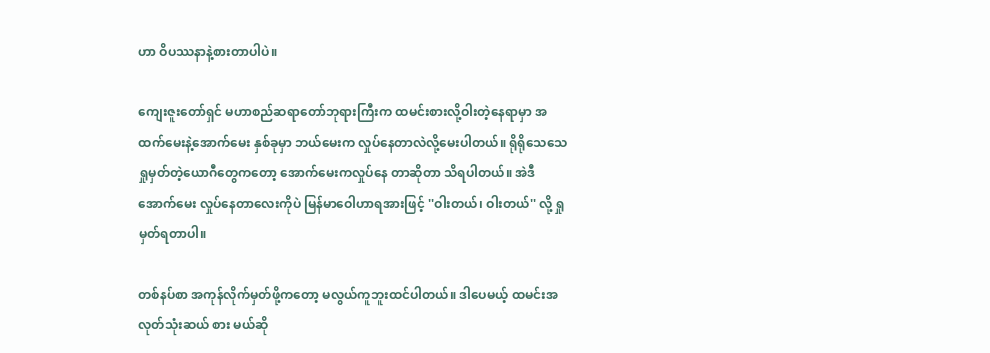ဟာ ဝိပဿနာနဲ့စားတာပါပဲ။

ကျေးဇူးတော်ရှင် မဟာစည်ဆရာတော်ဘုရားကြီးက ထမင်းစားလို့ဝါးတဲ့နေရာမှာ အထက်မေးနဲ့အောက်မေး နှစ်ခုမှာ ဘယ်မေးက လှုပ်နေတာလဲလို့မေးပါတယ်။ ရိုရိုသေသေရှုမှတ်တဲ့ယောဂီတွေကတော့ အောက်မေးကလှုပ်နေ တာဆိုတာ သိရပါတယ်။ အဲဒီအောက်မေး လှုပ်နေတာလေးကိုပဲ မြန်မာဝေါဟာရအားဖြင့် ''ဝါးတယ်၊ ဝါးတယ်'' လို့ ရှုမှတ်ရတာပါ။

တစ်နပ်စာ အကုန်လိုက်မှတ်ဖို့ကတော့ မလွယ်ကူဘူးထင်ပါတယ်။ ဒါပေမယ့် ထမင်းအလုတ်သုံးဆယ် စား မယ်ဆို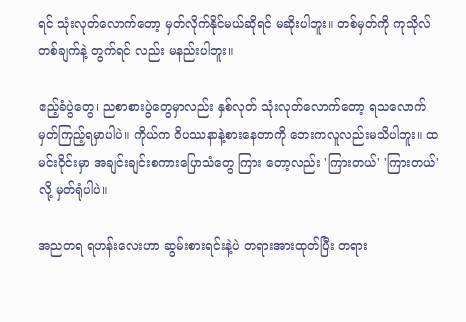ရင် သုံးလုတ်လောက်တော့ မှတ်လိုက်နိုင်မယ်ဆိုရင် မဆိုးပါဘူး။ တစ်မှတ်ကို ကုသိုလ်တစ်ချက်နဲ့ တွက်ရင် လည်း မနည်းပါဘူး။

ဧည့်ခံပွဲတွေ၊ ညစာစားပွဲတွေမှာလည်း နှစ်လုတ် သုံးလုတ်လောက်တော့ ရသလောက် မှတ်ကြည့်ရမှာပါပဲ။ ကိုယ်က ဝိပဿနာနဲ့စားနေတာကို ဘေးကလူလည်းမသိပါဘူး။ ထမင်းဝိုင်းမှာ အချင်းချင်းစကားပြောသံတွေ ကြား တော့လည်း 'ကြားတယ်' 'ကြားတယ်'လို့ မှတ်ရုံပါပဲ။

အညတရ ရဟန်းလေးဟာ ဆွမ်းစားရင်းနဲ့ပဲ တရားအားထုတ်ပြီး တရား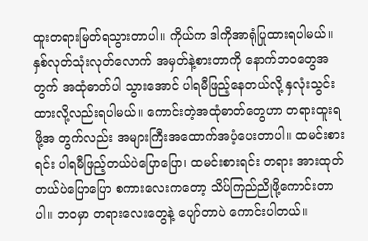ထူးတရားမြတ်ရသွားတာပါ။ ကိုယ်က ဒါကိုအာရုံပြုထားရပါမယ်။ နှစ်လုတ်သုံးလုတ်လောက် အမှတ်နဲ့စားတာကို နောက်ဘဝတွေအတွက် အထုံဓာတ်ပါ သွားအောင် ပါရမီဖြည့်နေတယ်လို့ နှလုံးသွင်းထားလို့လည်းရပါမယ်။ ကောင်းတဲ့အထုံဓာတ်တွေဟာ တရားထူးရဖို့အ တွက်လည်း အများကြီးအထောက်အပံ့ပေးတာပါ။ ထမင်းစားရင်း ပါရမီဖြည့်တယ်ပဲပြောပြော၊ ထမင်းစားရင်း တရား အားထုတ်တယ်ပဲပြောပြော စကားလေးကတော့ သိပ်ကြည်ညိုဖို့ကောင်းတာပါ။ ဘဝမှာ တရားလေးတွေနဲ့ ပျော်တာပဲ ကောင်းပါတယ်။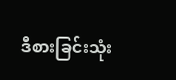ဒီစားခြင်းသုံး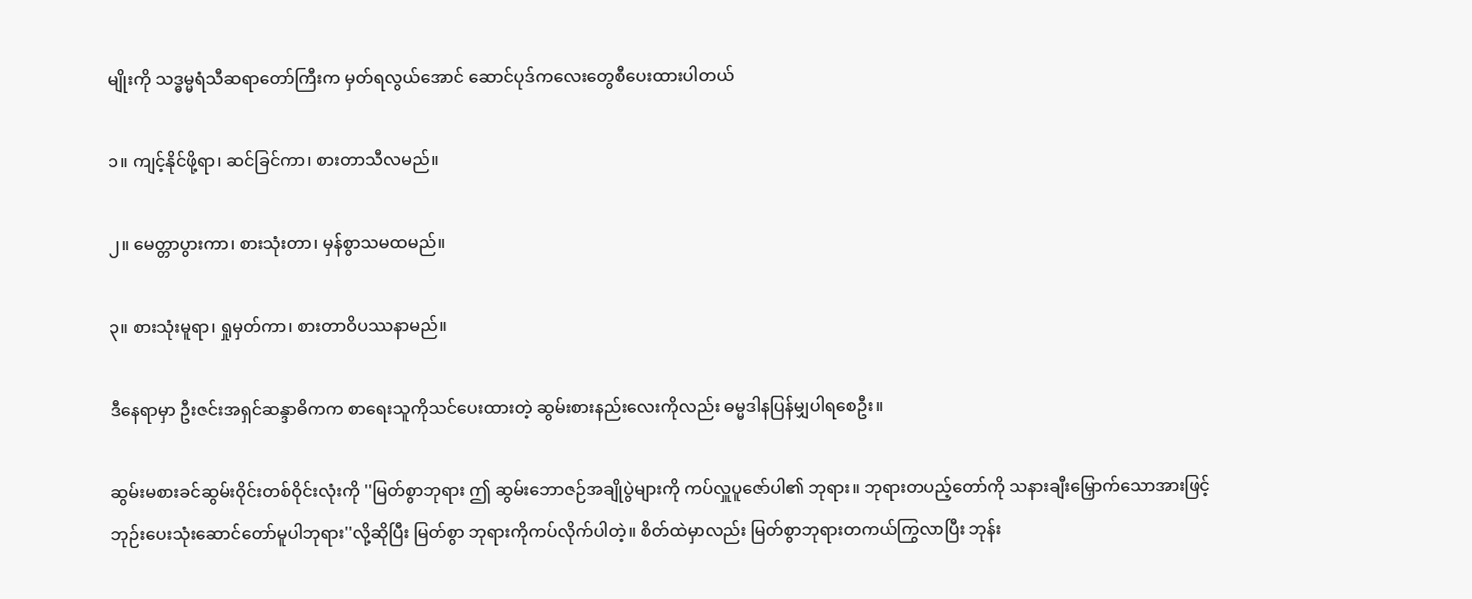မျိုးကို သဒ္ဓမ္မရံသီဆရာတော်ကြီးက မှတ်ရလွယ်အောင် ဆောင်ပုဒ်ကလေးတွေစီပေးထားပါတယ်

၁။ ကျင့်နိုင်ဖို့ရာ၊ ဆင်ခြင်ကာ၊ စားတာသီလမည်။

၂။ မေတ္တာပွားကာ၊ စားသုံးတာ၊ မှန်စွာသမထမည်။

၃။ စားသုံးမူရာ၊ ရှုမှတ်ကာ၊ စားတာဝိပဿနာမည်။

ဒီနေရာမှာ ဦးဇင်းအရှင်ဆန္ဒာဓိကက စာရေးသူကိုသင်ပေးထားတဲ့ ဆွမ်းစားနည်းလေးကိုလည်း ဓမ္မဒါနပြန်မျှပါရစေဦး။

ဆွမ်းမစားခင်ဆွမ်းဝိုင်းတစ်ဝိုင်းလုံးကို ''မြတ်စွာဘုရား ဤ ဆွမ်းဘောဇဉ်အချိုပွဲများကို ကပ်လှူပူဇော်ပါ၏ ဘုရား။ ဘုရားတပည့်တော်ကို သနားချီးမြှောက်သောအားဖြင့် ဘုဉ်းပေးသုံးဆောင်တော်မူပါဘုရား''လို့ဆိုပြီး မြတ်စွာ ဘုရားကိုကပ်လိုက်ပါတဲ့။ စိတ်ထဲမှာလည်း မြတ်စွာဘုရားတကယ်ကြွလာပြီး ဘုန်း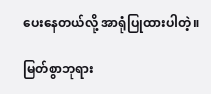ပေးနေတယ်လို့ အာရုံပြုထားပါတဲ့။

မြတ်စွာဘုရား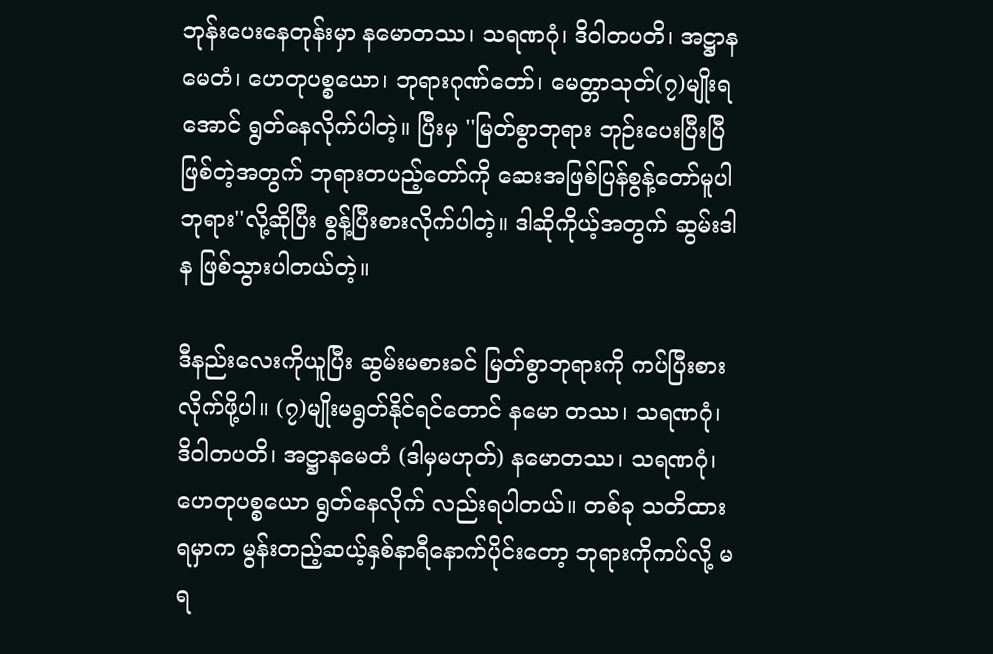ဘုန်းပေးနေတုန်းမှာ နမောတဿ၊ သရဏဂုံ၊ ဒိဝါတပတိ၊ အဋ္ဌာနမေတံ၊ ဟေတုပစ္စယော၊ ဘုရားဂုဏ်တော်၊ မေတ္တာသုတ်(၇)မျိုးရအောင် ရွတ်နေလိုက်ပါတဲ့။ ပြီးမှ ''မြတ်စွာဘုရား ဘုဉ်းပေးပြီးပြီဖြစ်တဲ့အတွက် ဘုရားတပည့်တော်ကို ဆေးအဖြစ်ပြန်စွန့်တော်မူပါဘုရား''လို့ဆိုပြီး စွန့်ပြီးစားလိုက်ပါတဲ့။ ဒါဆိုကိုယ့်အတွက် ဆွမ်းဒါန ဖြစ်သွားပါတယ်တဲ့။

ဒီနည်းလေးကိုယူပြီး ဆွမ်းမစားခင် မြတ်စွာဘုရားကို ကပ်ပြီးစားလိုက်ဖို့ပါ။ (၇)မျိုးမရွတ်နိုင်ရင်တောင် နမော တဿ၊ သရဏဂုံ၊ ဒိဝါတပတိ၊ အဋ္ဌာနမေတံ (ဒါမှမဟုတ်) နမောတဿ၊ သရဏဂုံ၊ ဟေတုပစ္စယော ရွတ်နေလိုက် လည်းရပါတယ်။ တစ်ခု သတိထားရမှာက မွန်းတည့်ဆယ့်နှစ်နာရီနောက်ပိုင်းတော့ ဘုရားကိုကပ်လို့ မရ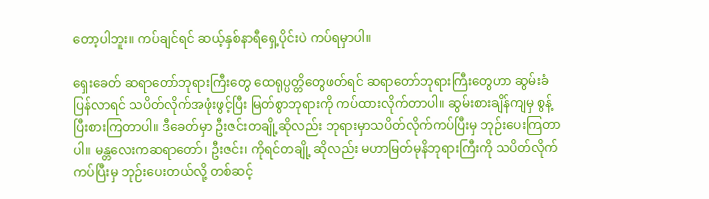တော့ပါဘူး။ ကပ်ချင်ရင် ဆယ့်နှစ်နာရီရှေ့ပိုင်းပဲ ကပ်ရမှာပါ။

ရှေးခေတ် ဆရာတော်ဘုရားကြီးတွေ ထေရုပ္ပတ္တိတွေဖတ်ရင် ဆရာတော်ဘုရားကြီးတွေဟာ ဆွမ်းခံပြန်လာရင် သပိတ်လိုက်အဖုံးဖွင့်ပြီး မြတ်စွာဘုရားကို ကပ်ထားလိုက်တာပါ။ ဆွမ်းစားချိန်ကျမှ စွန့်ပြီးစားကြတာပါ။ ဒီခေတ်မှာ ဦးဇင်းတချို့ဆိုလည်း ဘုရားမှာသပိတ်လိုက်ကပ်ပြီးမှ ဘုဉ်းပေးကြတာပါ။ မန္တလေးကဆရာတော်၊ ဦးဇင်း၊ ကိုရင်တချို့ ဆိုလည်း မဟာမြတ်မုနိဘုရားကြီးကို သပိတ်လိုက်ကပ်ပြီးမှ ဘုဉ်းပေးတယ်လို့ တစ်ဆင့်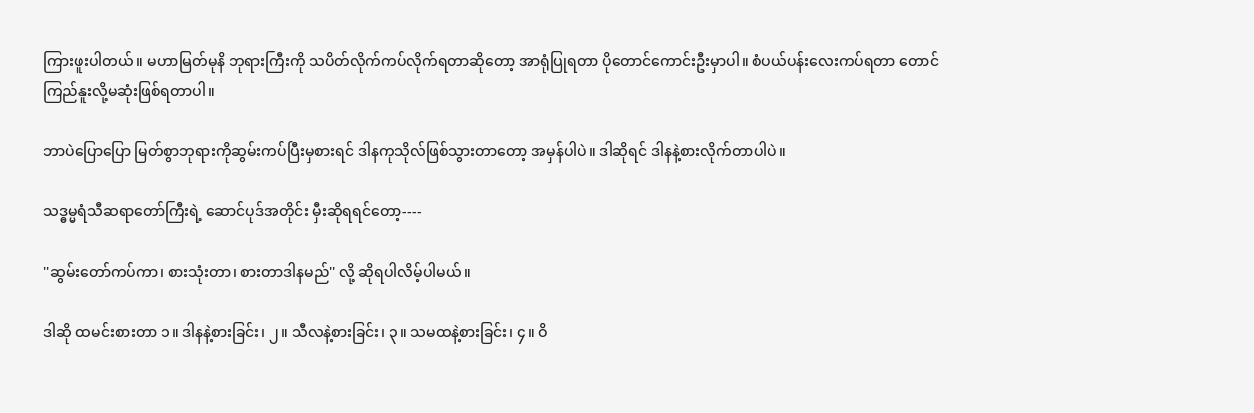ကြားဖူးပါတယ်။ မဟာမြတ်မုနိ ဘုရားကြီးကို သပိတ်လိုက်ကပ်လိုက်ရတာဆိုတော့ အာရုံပြုရတာ ပိုတောင်ကောင်းဦးမှာပါ။ စံပယ်ပန်းလေးကပ်ရတာ တောင် ကြည်နူးလို့မဆုံးဖြစ်ရတာပါ။

ဘာပဲပြောပြော မြတ်စွာဘုရားကိုဆွမ်းကပ်ပြီးမှစားရင် ဒါနကုသိုလ်ဖြစ်သွားတာတော့ အမှန်ပါပဲ။ ဒါဆိုရင် ဒါနနဲ့စားလိုက်တာပါပဲ။

သဒ္ဓမ္မရံသီဆရာတော်ကြီးရဲ့ ဆောင်ပုဒ်အတိုင်း မှီးဆိုရရင်တော့----

''ဆွမ်းတော်ကပ်ကာ၊ စားသုံးတာ၊ စားတာဒါနမည်'' လို့ ဆိုရပါလိမ့်ပါမယ်။

ဒါဆို ထမင်းစားတာ ၁။ ဒါနနဲ့စားခြင်း၊ ၂။ သီလနဲ့စားခြင်း၊ ၃။ သမထနဲ့စားခြင်း၊ ၄။ ဝိ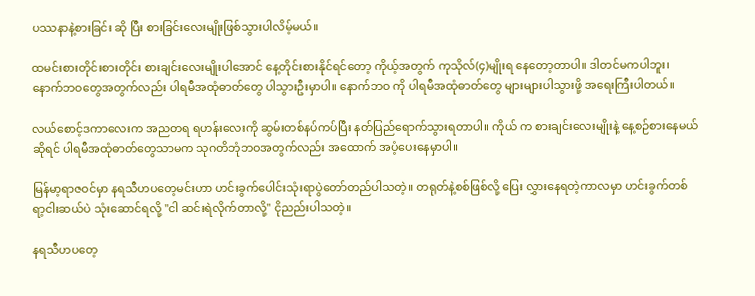ပဿနာနဲ့စားခြင်း ဆို ပြီး စားခြင်းလေးမျိုးဖြစ်သွားပါလိမ့်မယ်။

ထမင်းစားတိုင်းစားတိုင်း စားချင်းလေးမျိုးပါအောင် နေ့တိုင်းစားနိုင်ရင်တော့ ကိုယ့်အတွက် ကုသိုလ်(၄)မျိုးရ နေတော့တာပါ။ ဒါတင်မကပါဘူး၊ နောက်ဘဝတွေအတွက်လည်း ပါရမီအထုံဓာတ်တွေ ပါသွားဦးမှာပါ။ နောက်ဘဝ ကို ပါရမီအထုံဓာတ်တွေ များများပါသွားဖို့ အရေးကြီးပါတယ်။

လယ်စောင့်ဒကာလေးက အညတရ ရဟန်းလေးကို ဆွမ်းတစ်နပ်ကပ်ပြီး နတ်ပြည်ရောက်သွားရတာပါ။ ကိုယ် က စားချင်းလေးမျိုးနဲ့ နေ့စဉ်စားနေမယ်ဆိုရင် ပါရမီအထုံဓာတ်တွေသာမက သုဂတိဘုံဘဝအတွက်လည်း အထောက် အပံ့ပေးနေမှာပါ။

မြန်မာ့ရာဇဝင်မှာ နရသီဟပတေ့မင်းဟာ ဟင်းခွက်ပေါင်းသုံးရာပွဲတော်တည်ပါသတဲ့။ တရုတ်နဲ့စစ်ဖြစ်လို့ ပြေး လွှားနေရတဲ့ကာလမှာ ဟင်းခွက်တစ်ရာ့ငါးဆယ်ပဲ သုံးဆောင်ရလို့ ''ငါ ဆင်းရဲလိုက်တာလို့'' ငိုညည်းပါသတဲ့။

နရသီဟပတေ့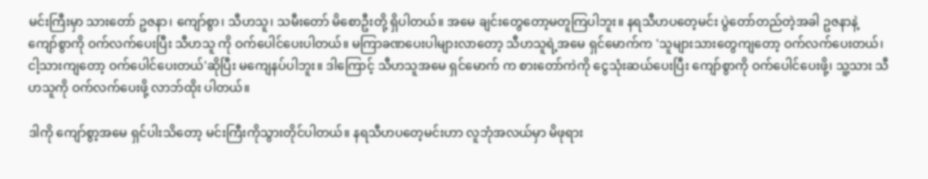မင်းကြီးမှာ သားတော် ဥဇနာ၊ ကျော်စွာ၊ သီဟသူ၊ သမီးတော် မိစောဦးတို့ ရှိပါတယ်။ အမေ ချင်းတွေတော့မတူကြပါဘူး။ နရသီဟပတေ့မင်း ပွဲတော်တည်တဲ့အခါ ဥဇနာနဲ့ ကျော်စွာကို ဝက်လက်ပေးပြီး သီဟသူ ကို ဝက်ပေါင်ပေးပါတယ်။ မကြာခဏပေးပါများလာတော့ သီဟသူရဲ့အမေ ရှင်မောက်က 'သူများသားတွေကျတော့ ဝက်လက်ပေးတယ်၊ ငါ့သားကျတော့ ဝက်ပေါင်ပေးတယ်'ဆိုပြီး မကျေနပ်ပါဘူး။ ဒါကြောင့် သီဟသူအမေ ရှင်မောက် က စားတော်ကဲကို ငွေသုံးဆယ်ပေးပြီး ကျော်စွာကို ဝက်ပေါင်ပေးဖို့၊ သူ့သား သီဟသူကို ဝက်လက်ပေးဖို့ လာဘ်ထိုး ပါတယ်။

ဒါကို ကျော်စွာ့အမေ ရှင်ပါးသိတော့ မင်းကြီးကိုသွားတိုင်ပါတယ်။ နရသီဟပတေ့မင်းဟာ လူဘုံအလယ်မှာ မိဖုရား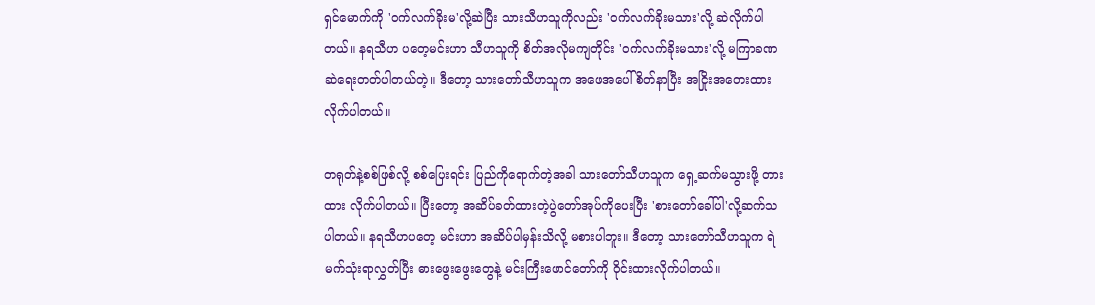ရှင်မောက်ကို 'ဝက်လက်ခိုးမ'လို့ဆဲပြီး သားသီဟသူကိုလည်း 'ဝက်လက်ခိုးမသား'လို့ ဆဲလိုက်ပါတယ်။ နရသီဟ ပတေ့မင်းဟာ သီဟသူကို စိတ်အလိုမကျတိုင်း 'ဝက်လက်ခိုးမသား'လို့ မကြာခဏဆဲရေးတတ်ပါတယ်တဲ့။ ဒီတော့ သားတော်သီဟသူက အဖေအပေါ်စိတ်နာပြီး အငြိုးအတေးထားလိုက်ပါတယ်။

တရုတ်နဲ့စစ်ဖြစ်လို့ စစ်ပြေးရင်း ပြည်ကိုရောက်တဲ့အခါ သားတော်သီဟသူက ရှေ့ဆက်မသွားဖို့ တားထား လိုက်ပါတယ်။ ပြီးတော့ အဆိပ်ခတ်ထားတဲ့ပွဲတော်အုပ်ကိုပေးပြီး 'စားတော်ခေါ်ပါ'လို့ဆက်သပါတယ်။ နရသီဟပတေ့ မင်းဟာ အဆိပ်ပါမှန်းသိလို့ မစားပါဘူး။ ဒီတော့ သားတော်သီဟသူက ရဲမက်သုံးရာလွှတ်ပြီး ဓားဖွေးဖွေးတွေနဲ့ မင်းကြီးဖောင်တော်ကို ဝိုင်းထားလိုက်ပါတယ်။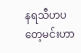နရသီဟပတေ့မင်းဟာ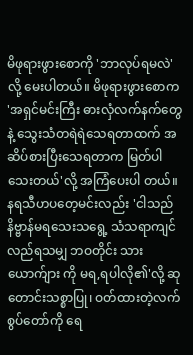မိဖုရားဖွားစောကို 'ဘာလုပ်ရမလဲ'လို့ မေးပါတယ်။ မိဖုရားဖွားစောက 'အရှင်မင်းကြီး ဓားလှံလက်နက်တွေနဲ့ သွေးသံတရဲရဲသေရတာထက် အဆိပ်စားပြီးသေရတာက မြတ်ပါသေးတယ်'လို့ အကြံပေးပါ တယ်။ နရသီဟပတေ့မင်းလည်း 'ငါသည် နိဗ္ဗာန်မရသေးသရွေ့ သံသရာကျင်လည်ရသမျှ ဘဝတိုင်း သားယောက်ျား ကို မရ,ရပါလို၏'လို့ ဆုတောင်းသစ္စာပြု၊ ဝတ်ထားတဲ့လက်စွပ်တော်ကို ရေ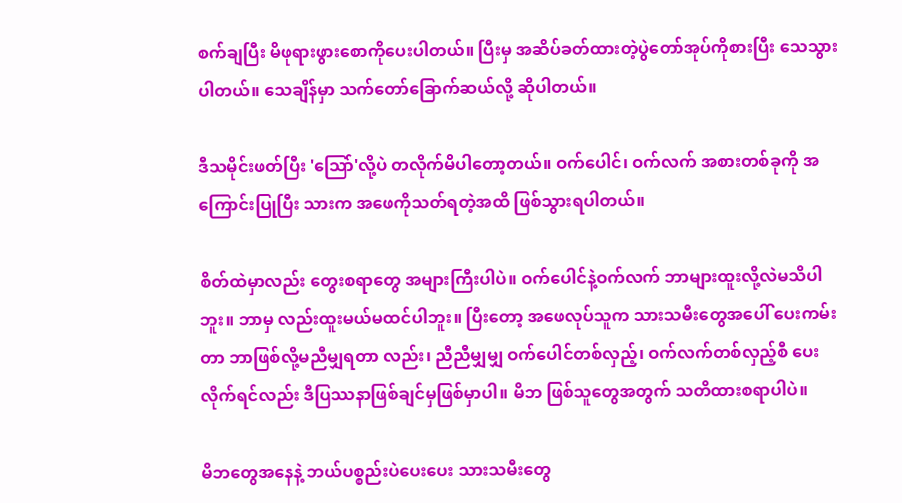စက်ချပြီး မိဖုရားဖွားစောကိုပေးပါတယ်။ ပြီးမှ အဆိပ်ခတ်ထားတဲ့ပွဲတော်အုပ်ကိုစားပြီး သေသွားပါတယ်။ သေချိန်မှာ သက်တော်ခြောက်ဆယ်လို့ ဆိုပါတယ်။

ဒီသမိုင်းဖတ်ပြီး 'သြော်'လို့ပဲ တလိုက်မိပါတော့တယ်။ ဝက်ပေါင်၊ ဝက်လက် အစားတစ်ခုကို အကြောင်းပြုပြီး သားက အဖေကိုသတ်ရတဲ့အထိ ဖြစ်သွားရပါတယ်။

စိတ်ထဲမှာလည်း တွေးစရာတွေ အများကြီးပါပဲ။ ဝက်ပေါင်နဲ့ဝက်လက် ဘာများထူးလို့လဲမသိပါဘူး။ ဘာမှ လည်းထူးမယ်မထင်ပါဘူး။ ပြီးတော့ အဖေလုပ်သူက သားသမီးတွေအပေါ် ပေးကမ်းတာ ဘာဖြစ်လို့မညီမျှရတာ လည်း၊ ညီညီမျှမျှ ဝက်ပေါင်တစ်လှည့်၊ ဝက်လက်တစ်လှည့်စီ ပေးလိုက်ရင်လည်း ဒီပြဿနာဖြစ်ချင်မှဖြစ်မှာပါ။ မိဘ ဖြစ်သူတွေအတွက် သတိထားစရာပါပဲ။

မိဘတွေအနေနဲ့ ဘယ်ပစ္စည်းပဲပေးပေး သားသမီးတွေ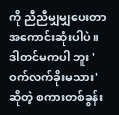ကို ညီညီမျှမျှပေးတာ အကောင်းဆုံးပါပဲ။ ဒါတင်မကပါ ဘူး 'ဝက်လက်ခိုးမသား'ဆိုတဲ့ စကားတစ်ခွန်း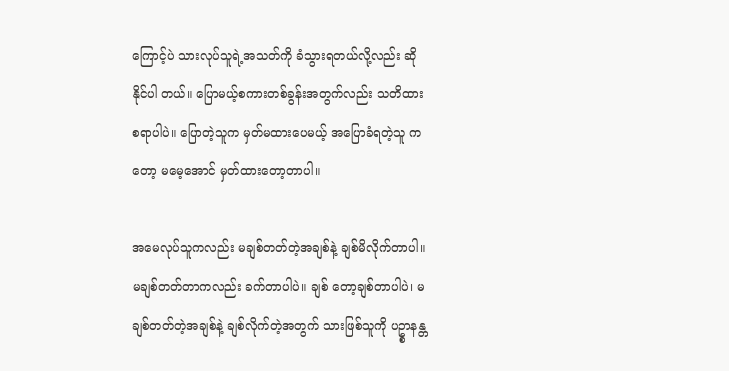ကြောင့်ပဲ သားလုပ်သူရဲ့အသတ်ကို ခံသွားရတယ်လို့လည်း ဆိုနိုင်ပါ တယ်။ ပြောမယ့်စကားတစ်ခွန်းအတွက်လည်း သတိထားစရာပါပဲ။ ပြောတဲ့သူက မှတ်မထားပေမယ့် အပြောခံရတဲ့သူ ကတော့ မမေ့အောင် မှတ်ထားတော့တာပါ။

အမေလုပ်သူကလည်း မချစ်တတ်တဲ့အချစ်နဲ့ ချစ်မိလိုက်တာပါ။ မချစ်တတ်တာကလည်း ခက်တာပါပဲ။ ချစ် တော့ချစ်တာပါပဲ၊ မချစ်တတ်တဲ့အချစ်နဲ့ ချစ်လိုက်တဲ့အတွက် သားဖြစ်သူကို ပဥ္စာနန္တ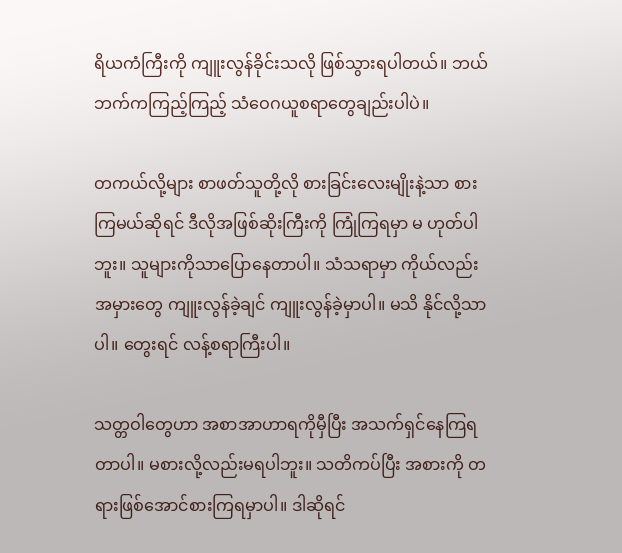ရိယကံကြီးကို ကျူးလွန်ခိုင်းသလို ဖြစ်သွားရပါတယ်။ ဘယ်ဘက်ကကြည့်ကြည့် သံဝေဂယူစရာတွေချည်းပါပဲ။

တကယ်လို့များ စာဖတ်သူတို့လို စားခြင်းလေးမျိုးနဲ့သာ စားကြမယ်ဆိုရင် ဒီလိုအဖြစ်ဆိုးကြီးကို ကြုံကြရမှာ မ ဟုတ်ပါဘူး။ သူများကိုသာပြောနေတာပါ။ သံသရာမှာ ကိုယ်လည်း အမှားတွေ ကျူးလွန်ခဲ့ချင် ကျူးလွန်ခဲ့မှာပါ။ မသိ နိုင်လို့သာပါ။ တွေးရင် လန့်စရာကြီးပါ။

သတ္တဝါတွေဟာ အစာအာဟာရကိုမှီပြီး အသက်ရှင်နေကြရတာပါ။ မစားလို့လည်းမရပါဘူး။ သတိကပ်ပြီး အစားကို တရားဖြစ်အောင်စားကြရမှာပါ။ ဒါဆိုရင်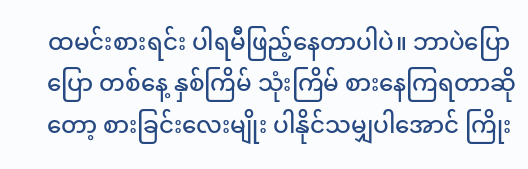ထမင်းစားရင်း ပါရမီဖြည့်နေတာပါပဲ။ ဘာပဲပြောပြော တစ်နေ့ နှစ်ကြိမ် သုံးကြိမ် စားနေကြရတာဆိုတော့ စားခြင်းလေးမျိုး ပါနိုင်သမျှပါအောင် ကြိုး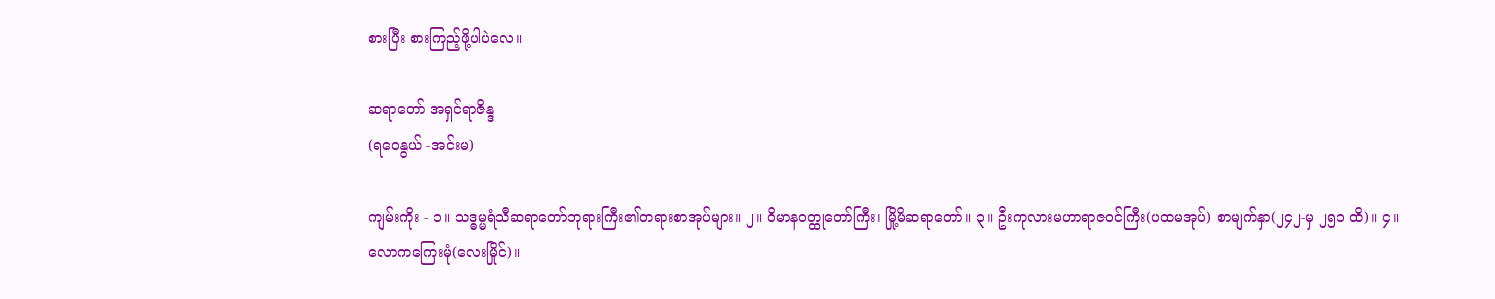စားပြီး စားကြည့်ဖို့ပါပဲလေ။

ဆရာတော် အရှင်ရာဇိန္ဒ
(ရဝေနွယ် -အင်းမ)

ကျမ်းကိုး - ၁။ သဒ္ဓမ္မရံသီဆရာတော်ဘုရားကြီး၏တရားစာအုပ်များ။ ၂။ ဝိမာနဝတ္ထုတော်ကြီး၊ မြို့မိဆရာတော်။ ၃။ ဦးကုလားမဟာရာဇဝင်ကြီး(ပထမအုပ်) စာမျက်နှာ(၂၄၂-မှ ၂၅၁ ထိ)။ ၄။ လောကကြေးမုံ(လေးမြိုင်)။